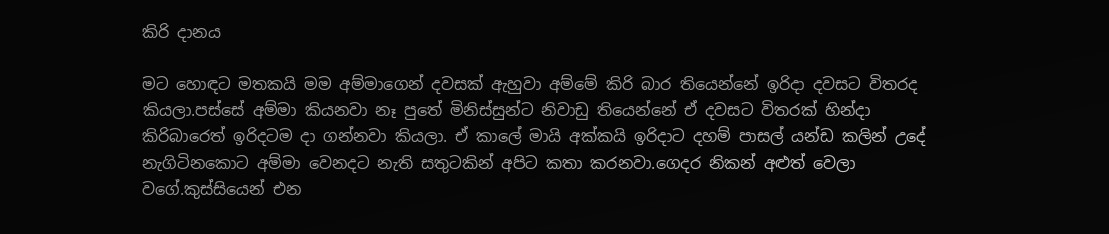කිරි දානය

මට හොඳට මතකයි මම අම්මාගෙන් දවසක් ඇහුවා අම්මේ කිරි බාර තියෙන්නේ ඉරිදා දවසට විතරද කියලා.පස්සේ අම්මා කියනවා නෑ පුතේ මිනිස්සුන්ට නිවාඩු තියෙන්නේ ඒ දවසට විතරක් හින්දා කිරිබාරෙත් ඉරිදටම දා ගන්නවා කියලා. ඒ කාලේ මායි අක්කයි ඉරිදාට දහම් පාසල් යන්ඩ කලින් උදේ නැගිටිනකොට අම්මා වෙනදට නැති සතුටකින් අපිට කතා කරනවා.ගෙදර නිකන් අළුත් වෙලා වගේ.කුස්සියෙන් එන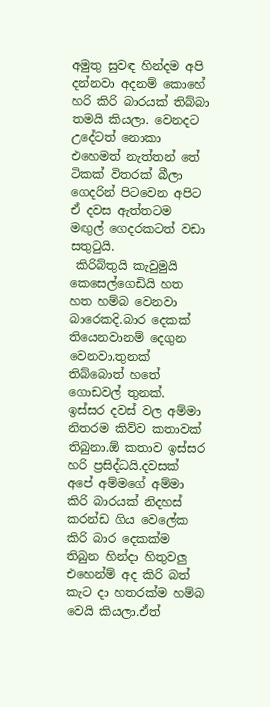අමුතු සුවඳ හින්දම අපි දන්නවා අදනම් කොහේ හරි කිරි බාරයක් තිබ්බා තමයි කියලා. වෙනදට උදේටත් නොකා එහෙමත් නැත්තන් තේ ටිකක් විතරක් බීලා ගෙදරින් පිටවෙන අපිට ඒ දවස ඇත්තටම මඟුල් ගෙදරකටත් වඩා සතුටුයි.
 කිරිබ්තුයි කැවුමුයි කෙසෙල්ගෙඩියි හත හත හම්බ වෙනවා බාරෙකදි.බාර දෙකක් තියෙනවානම් දෙගුන වෙනවා.තුනක් තිබ්බොත් හතේ ගොඩවල් තුනක්. ඉස්සර දවස් වල අම්මා නිතරම කිව්ව කතාවක් තිබුනා.ඕ කතාව ඉස්සර හරි ප්‍රසිද්ධයි.දවසක් අපේ අම්මගේ අම්මා කිරි බාරයක් නිදහස් කරන්ඩ ගිය වෙලේක කිරි බාර දෙකක්ම තිබුන හින්දා හිතුවලු එහෙන්ම් අද කිරි බත් කැට දා හතරක්ම හම්බ වෙයි කියලා.ඒත්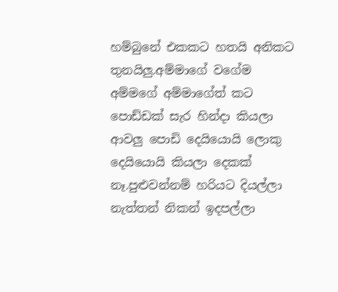හම්බුනේ එකකට හතයි අනිකට තුනයිලු.අම්මාගේ වගේම අම්මගේ අම්මාගේත් කට පොඩ්ඩක් සැර හින්දා කියලා ආවලු පොඩි දෙයියොයි ලොකු දෙයියොයි කියලා දෙකක් නෑ.පුළුවන්නම් හරියට දියල්ලා නැත්තන් නිකන් ඉදපල්ලා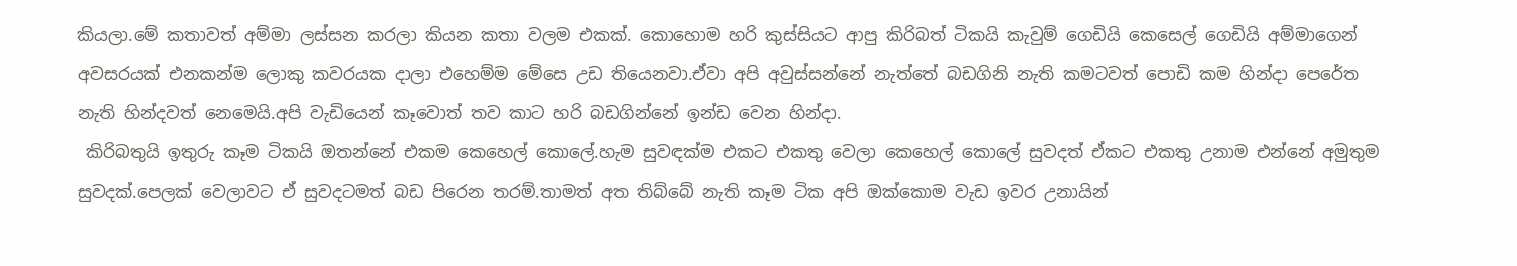කියලා.මේ කතාවත් අම්මා ලස්සන කරලා කියන කතා වලම එකක්. කොහොම හරි කුස්සියට ආපු කිරිබත් ටිකයි කැවුම් ගෙඩියි කෙසෙල් ගෙඩියි අම්මාගෙන් අවසරයක් එනකන්ම ලොකු කවරයක දාලා එහෙම්ම මේසෙ උඩ තියෙනවා.ඒවා අපි අවුස්සන්නේ නැත්තේ බඩගිනි නැති කමටවත් පොඩි කම හින්දා පෙරේත නැති හින්දවත් නෙමෙයි.අපි වැඩියෙන් කෑවොත් තව කාට හරි බඩගින්නේ ඉන්ඩ වෙන හින්දා.
 කිරිබතුයි ඉතුරු කෑම ටිකයි ඔතන්නේ එකම කෙහෙල් කොලේ.හැම සුවඳක්ම එකට එකතු වෙලා කෙහෙල් කොලේ සුවදත් ඒකට එකතු උනාම එන්නේ අමුතුම සුවදක්.පෙලක් වෙලාවට ඒ සුවදටමත් බඩ පිරෙන තරම්.තාමත් අත තිබ්බේ නැති කෑම ටික අපි ඔක්කොම වැඩ ඉවර උනායින්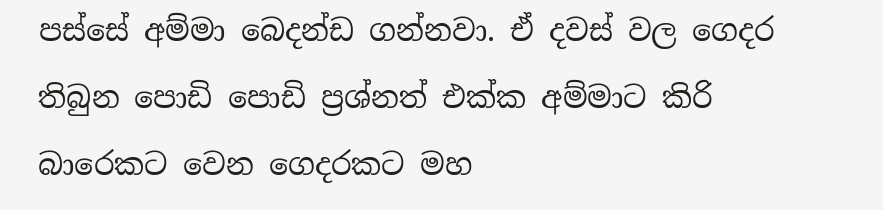පස්සේ අම්මා බෙදන්ඩ ගන්නවා. ඒ දවස් වල ගෙදර තිබුන පොඩි පොඩි ප්‍රශ්නත් එක්ක අම්මාට කිරි බාරෙකට වෙන ගෙදරකට මහ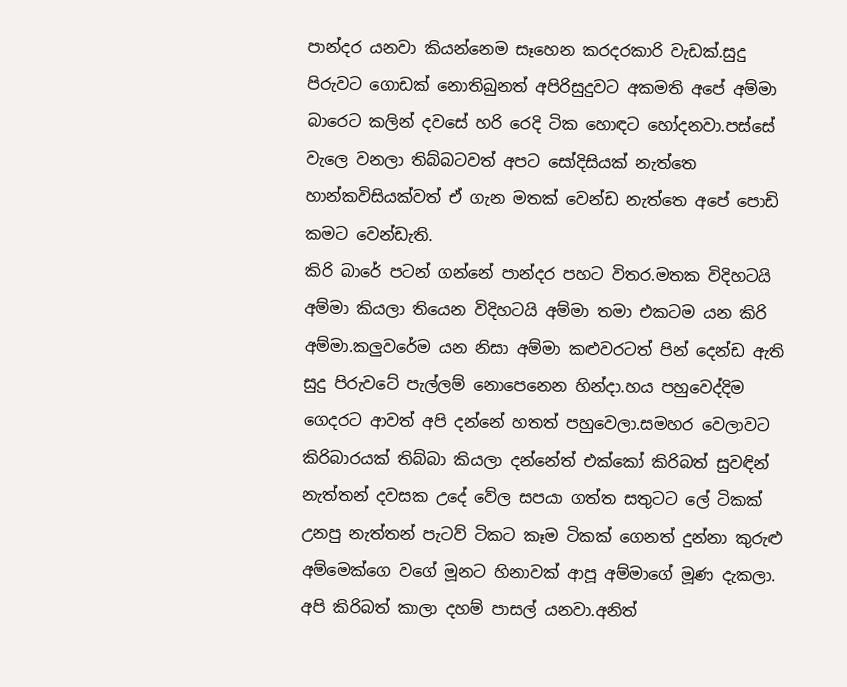පාන්දර යනවා කියන්නෙම සෑහෙන කරදරකාරි වැඩක්.සුදු පිරුවට ගොඩක් නොතිබුනත් අපිරිසුදුවට අකමති අපේ අම්මා බාරෙට කලින් දවසේ හරි රෙදි ටික හොඳට හෝදනවා.පස්සේ වැලෙ වනලා තිබ්බටවත් අපට සෝදිසියක් නැත්තෙ හාන්කවිසියක්වත් ඒ ගැන මතක් වෙන්ඩ නැත්තෙ අපේ පොඩි කමට වෙන්ඩැති.
කිරි බාරේ පටන් ගන්නේ පාන්දර පහට විතර.මතක විදිහටයි අම්මා කියලා තියෙන විදිහටයි අම්මා තමා එකටම යන කිරි අම්මා.කලුවරේම යන නිසා අම්මා කළුවරටත් පින් දෙන්ඩ ඇති සුදු පිරුවටේ පැල්ලම් නොපෙනෙන හින්දා.හය පහුවෙද්දිම ගෙදරට ආවත් අපි දන්නේ හතත් පහුවෙලා.සමහර වෙලාවට කිරිබාරයක් තිබ්බා කියලා දන්නේත් එක්කෝ කිරිබත් සුවඳින් නැත්තන් දවසක උදේ වේල සපයා ගත්ත සතුටට ලේ ටිකක් උනපු නැත්තන් පැටව් ටිකට කෑම ටිකක් ගෙනත් දුන්නා කුරුළු අම්මෙක්ගෙ වගේ මූනට හිනාවක් ආපූ අම්මාගේ මූණ දැකලා. අපි කිරිබත් කාලා දහම් පාසල් යනවා.අනිත්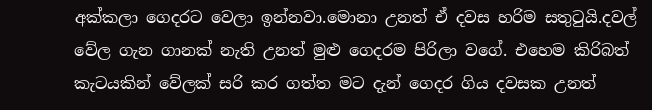අක්කලා ගෙදරට වෙලා ඉන්නවා.මොනා උනත් ඒ දවස හරිම සතුටුයි.දවල් වේල ගැන ගානක් නැති උනත් මුළු ගෙදරම පිරිලා වගේ. එහෙම කිරිබත් කැටයකින් වේලක් සරි කර ගත්ත මට දැන් ගෙදර ගිය දවසක උනත්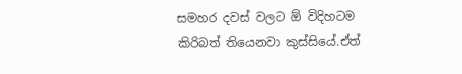සමහර දවස් වලට ඕ විදිහටම කිරිබත් තියෙනවා කුස්සියේ.ඒත්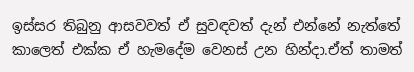ඉස්සර තිබුනු ආසවවත් ඒ සුවඳවත් දැන් එන්නේ නැත්තේ කාලෙත් එක්ක ඒ හැමදේම වෙනස් උන හින්දා.ඒත් තාමත්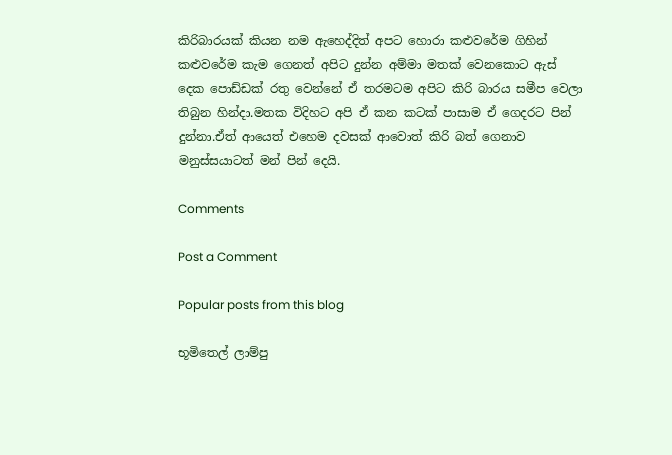කිරිබාරයක් කියන නම ඇහෙද්දිත් අපට හොරා කළුවරේම ගිහින් කළුවරේම කැම ගෙනත් අපිට දුන්න අම්මා මතක් වෙනකොට ඇස් දෙක පොඩ්ඩක් රතු වෙන්නේ ඒ තරමටම අපිට කිරි බාරය සමීප වෙලා තිබුන හින්දා.මතක විදිහට අපි ඒ කන කටක් පාසාම ඒ ගෙදරට පින් දුන්නා.ඒත් ආයෙත් එහෙම දවසක් ආවොත් කිරි බත් ගෙනාව මනුස්සයාටත් මන් පින් දෙයි.

Comments

Post a Comment

Popular posts from this blog

භූමිතෙල් ලාම්පු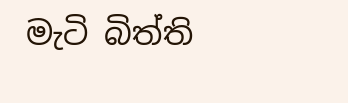මැටි බිත්ති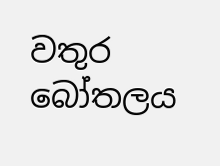වතුර බෝතලය